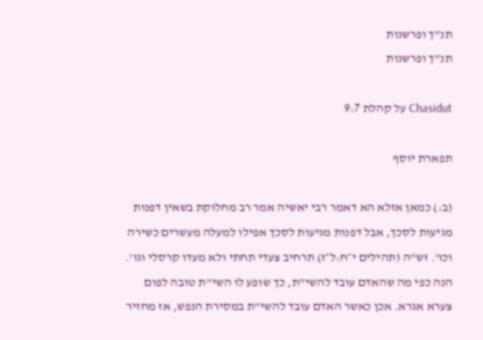תנ"ך ופרשנות
תנ"ך ופרשנות

Chasidut על קהלת 9:7

תפארת יוסף

(ב:) כמאן אזלא הא דאמר רבי יאשיה אמר רב מחלוקת בשאין דפנות מגיעות לסכך, אבל דפנות מגיעות לסכך אפילו למעלה מעשרים כשירה וכו'. זש"ה (תהילים י״ח:ל״ז) תרחיב צעדי תחתי ולא מעדו קרסלי וגו'. הנה כפי מה שהאדם עובד להשי"ת, כך שופע לו השי"ת טובה לפום צערא אגרא. אכן כאשר האדם עובד להשי"ת במסירת הנפש, אז מחזיר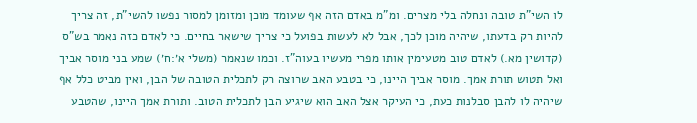לו השי"ת טובה ונחלה בלי מצרים. ומ"מ באדם הזה אף שעומד מוכן ומזומן למסור נפשו להשי"ת, זה צריך להיות רק בדעתו, שיהיה מוכן לכך, אבל לא לעשות בפועל כי צריך שישאר בחיים. כי לאדם כזה נאמר בש"ס (קדושין מא.) לאדם טוב מטעימין אותו מפרי מעשיו בעוה"ז. וכמו שנאמר (משלי א׳:ח׳) שמע בני מוסר אביך ואל תטוש תורת אמך. מוסר אביך היינו, כי בטבע האב שרוצה רק לתכלית הטובה של הבן, ואין מביט כלל אף שיהיה לו להבן סבלנות כעת, כי העיקר אצל האב הוא שיגיע הבן לתכלית הטוב. ותורת אמך היינו, שהטבע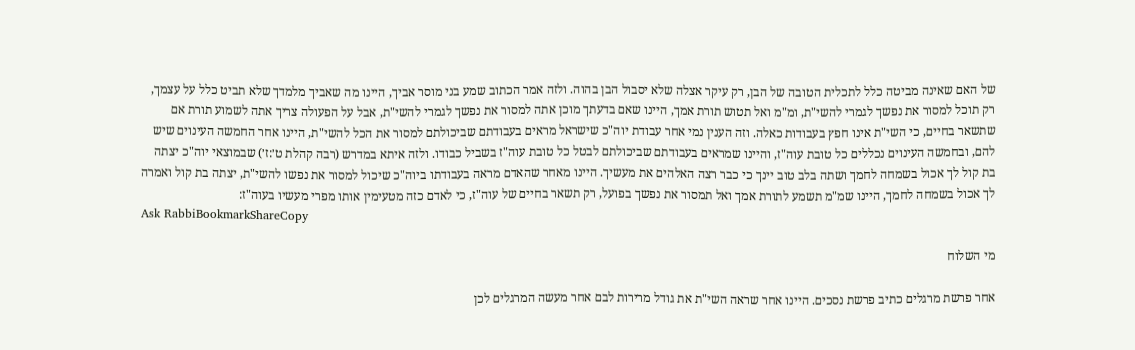של האם שאינה מביטה כלל לתכלית הטובה של הבן, רק עיקר אצלה שלא יסבול הבן בהוה. ולזה אמר הכתוב שמע בני מוסר אביך, היינו מה שאביך מלמדך שלא תביט כלל על עצמך, רק תוכל למסור את נפשך לגמרי להשי"ת, ומ"מ ואל תטוש תורת אמך, היינו שאם בדעתך מוכן אתה למסור את נפשך לגמרי להשי"ת, אבל על הפעולה צריך אתה לשמוע תורת אם שתשאר בחיים, כי השי"ת אינו חפץ בעבודות כאלה. וזה הענין נמי אחר עבודת יוה"כ שישראל מראים בעבודתם שביכולתם למסור את הכל להשי"ת, היינו אחר החמשה העינוים שיש להם, ובחמשה העינוים נכללים כל טובת עוה"ז, והיינו שמראים בעבודתם שביכולתם לבטל כל טובת עוה"ז בשביל כבודו. ולזה איתא במדרש (רבה קהלת ט׳:ז׳) שבמוצאי יוה"כ יצתה בת קול לך אכול בשמחה לחמך ושתה בלב טוב יינך כי כבר רצה האלהים את מעשיך. היינו מאחר שהאדם מראה בעבודתו ביוה"כ שיכול למסור את נפשו להשי"ת, יצתה בת קול ואמרה לך אכול בשמחה לחמך, היינו שמ"מ תשמע לתורת אמך ואל תמסור את נפשך בפועל, רק תשאר בחיים של עוה"ז, כי לאדם כזה מטעימין אותו מפרי מעשיו בעוה"ז:
Ask RabbiBookmarkShareCopy

מי השלוח

אחר פרשת מרגלים כתיב פרשת נסכים. היינו אחר שראה השי"ת את גודל מרירות לבם אחר מעשה המרגלים לכן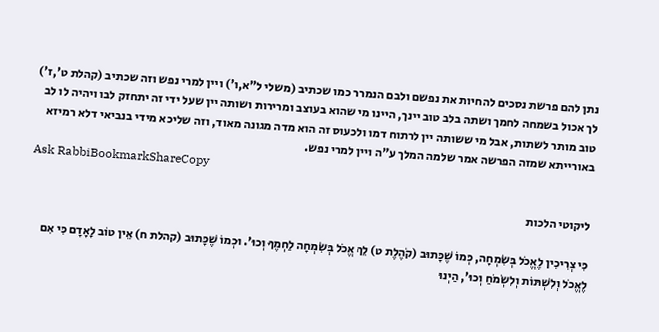נתן להם פרשת נסכים להחיות את נפשם ולבם הנמרר כמו שכתיב (משלי ל"א,ו') ויין למרי נפש וזה שכתיב (קהלת ט',ז') לך אכול בשמחה לחמך ושתה בלב טוב יינך, היינו מי שהוא בעוצב ומרירות ושותה יין שעל ידי זה יתחזק לבו ויהיה לו לב טוב מותר לשתות, אבל מי ששותה יין לרתוח דמו ולכעוס זה הוא מדה מגונה מאוד, וזה שליכא מידי בנביאי דלא רמיזא באורייתא שמזה הפרשה אמר שלמה המלך ע"ה ויין למרי נפש.
Ask RabbiBookmarkShareCopy

ליקוטי הלכות

כִּי צְרִיכִין לֶאֱכֹל בְּשִׂמְחָה, כְּמוֹ שֶׁכָּתוּב (קֹהֶלֶת ט) לֵךְ אֱכֹל בְּשִׂמְחָה לַחְמֶךָ וְכוּ'. וּכְמוֹ שֶׁכָּתוּב (קהלת ח) אֵין טוֹב לָאָדָם כִּי אִם לֶאֱכֹל וְלִשְׁתּוֹת וְלִשְׂמֹחַ וְכוּ', הַיְנוּ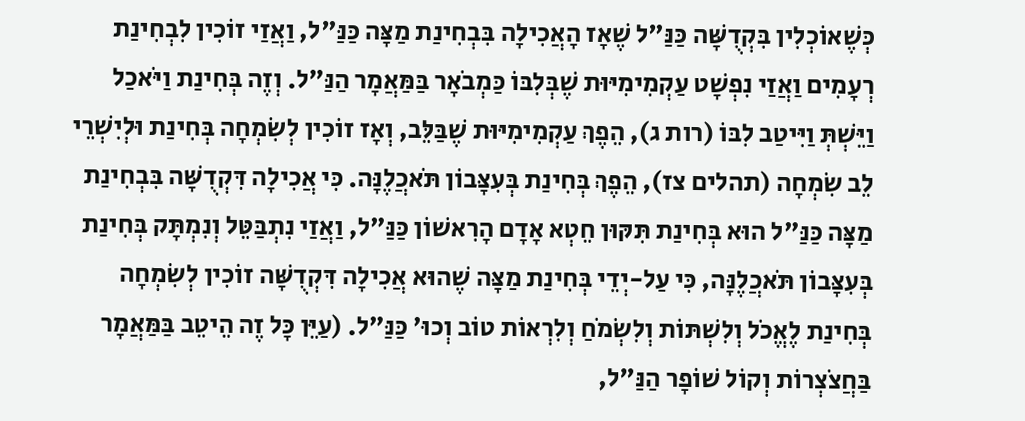כְּשֶׁאוֹכְלִין בִּקְדֻשָּׁה כַּנַּ"ל שֶׁאָז הָאֲכִילָה בִּבְחִינַת מַצָּה כַּנַּ"ל, וַאֲזַי זוֹכִין לִבְחִינַת רְעָמִים וַאֲזַי נִפְשָׁט עַקְמִימִיּוּת שֶׁבְּלִבּוֹ כַּמְבֹאָר בַּמַּאֲמָר הַנַּ"ל. וְזֶה בְּחִינַת וַיֹּאכַל וַיֵּשְׁתְּ וַיִּיטַב לִבּוֹ (רות ג), הֵפֶךְ עַקְמִימִיּוּת שֶׁבַּלֵּב, וְאָז זוֹכִין לְשִׂמְחָה בְּחִינַת וּלְיִשְׁרֵי לֵב שִׂמְחָה (תהלים צז), הֵפֶךְ בְּחִינַת בְּעִצָּבוֹן תֹּאכֲלֶנָּה. כִּי אֲכִילָה דִּקְדֻשָּׁה בִּבְחִינַת מַצָּה כַּנַּ"ל הוּא בְּחִינַת תִּקּוּן חֵטְא אָדָם הָרִאשׁוֹן כַּנַּ"ל, וַאֲזַי נִתְבַּטֵּל וְנִמְתָּק בְּחִינַת בְּעִצָּבוֹן תֹּאכֲלֶנָּה, כִּי עַל-יְדֵי בְּחִינַת מַצָּה שֶׁהוּא אֲכִילָה דִּקְדֻשָּׁה זוֹכִין לְשִׂמְחָה בְּחִינַת לֶאֱכֹל וְלִשְׁתּוֹת וְלִשְׂמֹחַ וְלִרְאוֹת טוֹב וְכוּ' כַּנַּ"ל. (עַיֵּן כָּל זֶה הֵיטֵב בַּמַּאֲמָר בַּחֲצֹצְרוֹת וְקוֹל שׁוֹפָר הַנַּ"ל,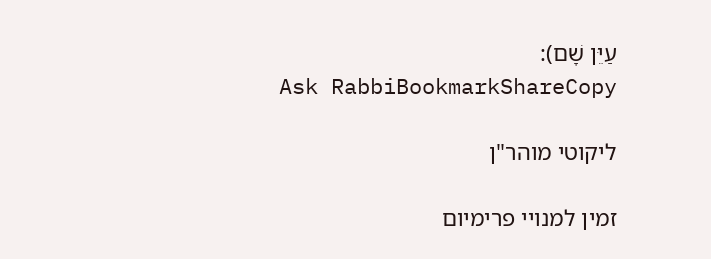עַיֵּן שָׁם):
Ask RabbiBookmarkShareCopy

ליקוטי מוהר"ן

זמין למנויי פרימיום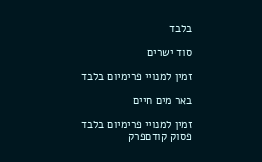בלבד

סוד ישרים

זמין למנויי פרימיום בלבד

באר מים חיים

זמין למנויי פרימיום בלבד
פסוק קודםפרק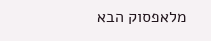מלאפסוק הבא